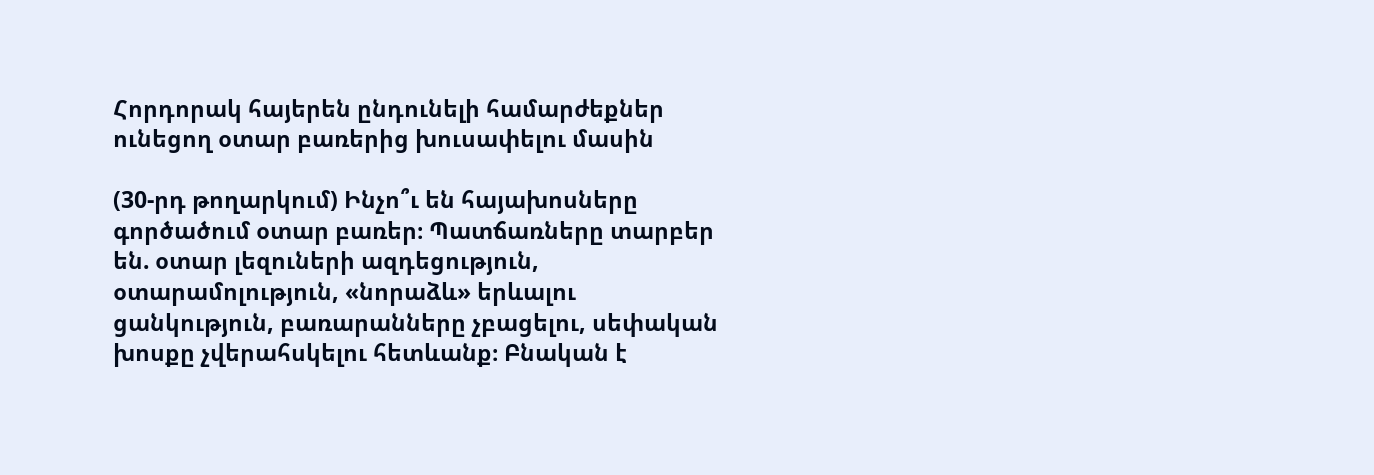Հորդորակ հայերեն ընդունելի համարժեքներ ունեցող օտար բառերից խուսափելու մասին

(30-րդ թողարկում) Ինչո՞ւ են հայախոսները գործածում օտար բառեր։ Պատճառները տարբեր են. օտար լեզուների ազդեցություն, օտարամոլություն, «նորաձև» երևալու ցանկություն, բառարանները չբացելու, սեփական խոսքը չվերահսկելու հետևանք։ Բնական է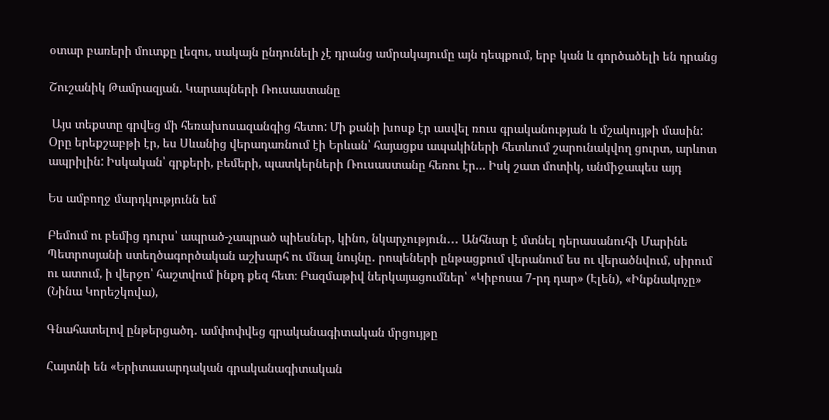օտար բառերի մուտքը լեզու, սակայն ընդունելի չէ դրանց ամրակայումը այն դեպքում, երբ կան և գործածելի են դրանց

Շուշանիկ Թամրազյան. Կարապների Ռուսաստանը

 Այս տեքստը գրվեց մի հեռախոսազանգից հետո: Մի քանի խոսք էր ասվել ռուս գրականության և մշակույթի մասին: Օրը երեքշաբթի էր, ես Սևանից վերադառնում էի Երևան՝ հայացքս ապակիների հետևում շարունակվող ցուրտ, արևոտ ապրիլին: Իսկական՝ գրքերի, բեմերի, պատկերների Ռուսաստանը հեռու էր… Իսկ շատ մոտիկ, անմիջապես այդ

Ես ամբողջ մարդկությունն եմ

Բեմում ու բեմից դուրս՝ ապրած-չապրած պիեսներ, կինո, նկարչություն․․․ Անհնար է մտնել դերասանուհի Մարինե Պետրոսյանի ստեղծագործական աշխարհ ու մնալ նույնը․ րոպեների ընթացքում վերանում ես ու վերածնվում, սիրում ու ատում, ի վերջո՝ հաշտվում ինքդ քեզ հետ։ Բազմաթիվ ներկայացումներ՝ «Կիբոսա 7-րդ դար» (Էլեն), «Ինքնակոչը» (Նինա Կորեշկովա),

Գնահատելով ընթերցածդ․ ամփոփվեց գրականագիտական մրցույթը

Հայտնի են «Երիտասարդական գրականագիտական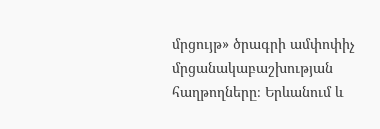մրցույթ» ծրագրի ամփոփիչ մրցանակաբաշխության հաղթողները։ Երևանում և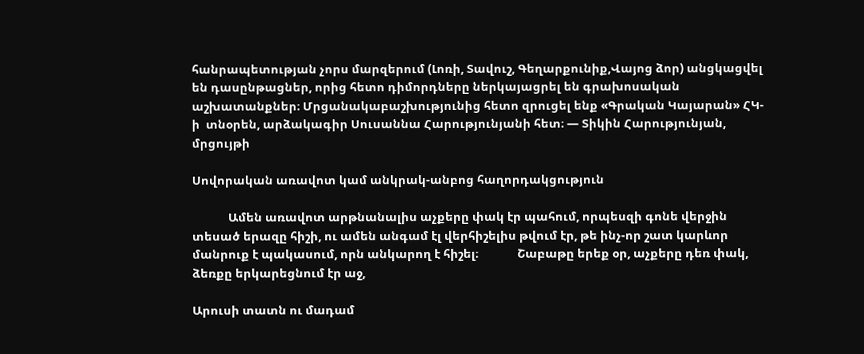հանրապետության չորս մարզերում (Լոռի, Տավուշ, Գեղարքունիք,Վայոց ձոր) անցկացվել են դասընթացներ, որից հետո դիմորդները ներկայացրել են գրախոսական աշխատանքներ։ Մրցանակաբաշխությունից հետո զրուցել ենք «Գրական Կայարան» ՀԿ-ի  տնօրեն, արձակագիր Սուսաննա Հարությունյանի հետ։ — Տիկին Հարությունյան, մրցույթի

Սովորական առավոտ կամ անկրակ-անբոց հաղորդակցություն

            Ամեն առավոտ արթնանալիս աչքերը փակ էր պահում, որպեսզի գոնե վերջին տեսած երազը հիշի, ու ամեն անգամ էլ վերհիշելիս թվում էր, թե ինչ-որ շատ կարևոր մանրուք է պակասում, որն անկարող է հիշել։             Շաբաթը երեք օր, աչքերը դեռ փակ, ձեռքը երկարեցնում էր աջ,

Արուսի տատն ու մադամ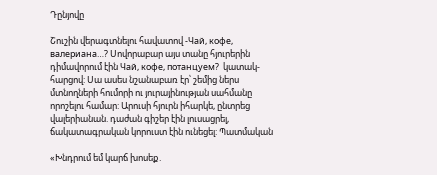Դընյովը

Շուշին վերագտնելու հավատով -Чай, кофе, валериана…? Սովորաբար այս տանը հյուրերին դիմավորում էին Чай, кофе, потанцуем?  կատակ-հարցով: Սա ասես նշանաբառ էր՝ շեմից ներս մտնողների հումորի ու յուրայինության սահմանը որոշելու համար: Արուսի հյուրն իհարկե, ընտրեց վալերիանան. դաժան գիշեր էին լուսացրել, ճակատագրական կորուստ էին ունեցել: Պատմական

«Խնդրում եմ կարճ խոսեք․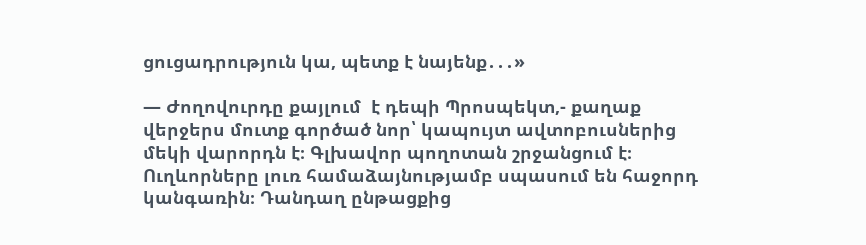ցուցադրություն կա, պետք է նայենք․․․»

— Ժողովուրդը քայլում  է դեպի Պրոսպեկտ,- քաղաք վերջերս մուտք գործած նոր՝ կապույտ ավտոբուսներից մեկի վարորդն է։ Գլխավոր պողոտան շրջանցում է։ Ուղևորները լուռ համաձայնությամբ սպասում են հաջորդ կանգառին։ Դանդաղ ընթացքից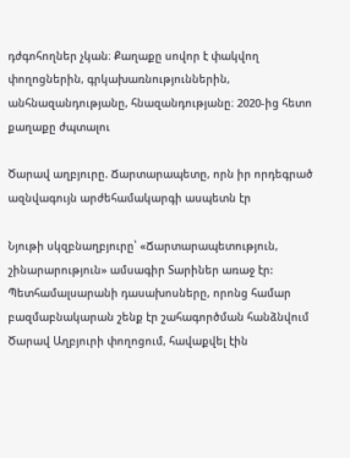դժգոհողներ չկան։ Քաղաքը սովոր է փակվող փողոցներին, գրկախառնություններին, անհնազանդությանը, հնազանդությանը։ 2020-ից հետո քաղաքը ժպտալու

Ծարավ աղբյուրը. Ճարտարապետը, որն իր որդեգրած ազնվագույն արժեհամակարգի ասպետն էր

Նյութի սկզբնաղբյուրը՝ «Ճարտարապետություն, շինարարություն» ամսագիր Տարիներ առաջ էր: Պետհամալսարանի դասախոսները, որոնց համար բազմաբնակարան շենք էր շահագործման հանձնվում Ծարավ Աղբյուրի փողոցում, հավաքվել էին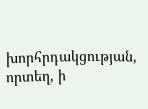խորհրդակցության, որտեղ, ի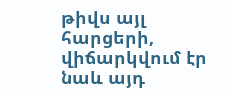թիվս այլ հարցերի, վիճարկվում էր նաև այդ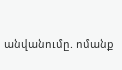անվանումը. ոմանք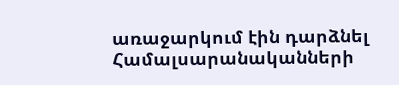առաջարկում էին դարձնել Համալսարանականների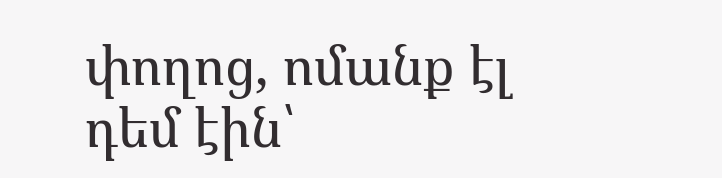փողոց, ոմանք էլ դեմ էին՝